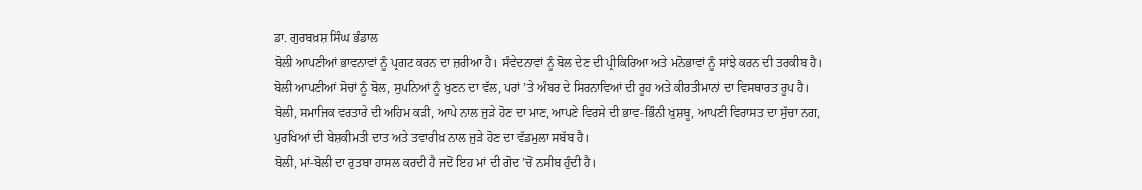ਡਾ. ਗੁਰਬਖ਼ਸ਼ ਸਿੰਘ ਭੰਡਾਲ
ਬੋਲੀ ਆਪਣੀਆਂ ਭਾਵਨਾਵਾਂ ਨੂੰ ਪ੍ਰਗਟ ਕਰਨ ਦਾ ਜ਼ਰੀਆ ਹੈ। ਸੰਵੇਦਨਾਵਾਂ ਨੂੰ ਬੋਲ ਦੇਣ ਦੀ ਪ੍ਰੀਕਿਰਿਆ ਅਤੇ ਮਨੋਭਾਵਾਂ ਨੂੰ ਸਾਂਝੇ ਕਰਨ ਦੀ ਤਰਕੀਬ ਹੈ।
ਬੋਲੀ ਆਪਣੀਆਂ ਸੋਚਾਂ ਨੂੰ ਬੋਲ, ਸੁਪਨਿਆਂ ਨੂੰ ਖੁਣਨ ਦਾ ਵੱਲ, ਪਰਾਂ ’ਤੇ ਅੰਬਰ ਦੇ ਸਿਰਨਾਵਿਆਂ ਦੀ ਰੂਹ ਅਤੇ ਕੀਰਤੀਮਾਨਾਂ ਦਾ ਵਿਸਥਾਰਤ ਰੂਪ ਹੈ।
ਬੋਲੀ, ਸਮਾਜਿਕ ਵਰਤਾਰੇ ਦੀ ਅਹਿਮ ਕੜੀ, ਆਪੇ ਨਾਲ ਜੁੜੇ ਹੋਣ ਦਾ ਮਾਣ, ਆਪਣੇ ਵਿਰਸੇ ਦੀ ਭਾਵ-ਭਿੰਨੀ ਖੁਸ਼ਬੂ, ਆਪਣੀ ਵਿਰਾਸਤ ਦਾ ਸੁੱਚਾ ਨਗ, ਪੁਰਖਿਆਂ ਦੀ ਬੇਸ਼ਕੀਮਤੀ ਦਾਤ ਅਤੇ ਤਵਾਰੀਖ਼ ਨਾਲ ਜੁੜੇ ਹੋਣ ਦਾ ਵੱਡਮੁਲਾ ਸਬੱਬ ਹੈ।
ਬੋਲੀ, ਮਾਂ-ਬੋਲੀ ਦਾ ਰੁਤਬਾ ਹਾਸਲ ਕਰਦੀ ਹੈ ਜਦੋਂ ਇਹ ਮਾਂ ਦੀ ਗੋਦ ’ਚੋਂ ਨਸੀਬ ਹੁੰਦੀ ਹੈ।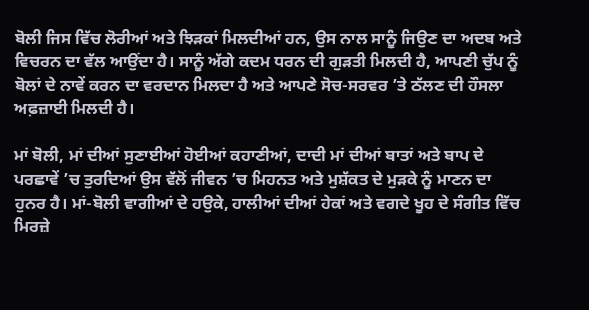ਬੋਲੀ ਜਿਸ ਵਿੱਚ ਲੋਰੀਆਂ ਅਤੇ ਝਿੜਕਾਂ ਮਿਲਦੀਆਂ ਹਨ, ਉਸ ਨਾਲ ਸਾਨੂੰ ਜਿਉਣ ਦਾ ਅਦਬ ਅਤੇ ਵਿਚਰਨ ਦਾ ਵੱਲ ਆਉਂਦਾ ਹੈ। ਸਾਨੂੰ ਅੱਗੇ ਕਦਮ ਧਰਨ ਦੀ ਗੁੜਤੀ ਮਿਲਦੀ ਹੈ, ਆਪਣੀ ਚੁੱਪ ਨੂੰ ਬੋਲਾਂ ਦੇ ਨਾਵੇਂ ਕਰਨ ਦਾ ਵਰਦਾਨ ਮਿਲਦਾ ਹੈ ਅਤੇ ਆਪਣੇ ਸੋਚ-ਸਰਵਰ ’ਤੇ ਠੱਲਣ ਦੀ ਹੌਸਲਾ ਅਫ਼ਜ਼ਾਈ ਮਿਲਦੀ ਹੈ।

ਮਾਂ ਬੋਲੀ, ਮਾਂ ਦੀਆਂ ਸੁਣਾਈਆਂ ਹੋਈਆਂ ਕਹਾਣੀਆਂ, ਦਾਦੀ ਮਾਂ ਦੀਆਂ ਬਾਤਾਂ ਅਤੇ ਬਾਪ ਦੇ ਪਰਛਾਵੇਂ ’ਚ ਤੁਰਦਿਆਂ ਉਸ ਵੱਲੋਂ ਜੀਵਨ ’ਚ ਮਿਹਨਤ ਅਤੇ ਮੁਸ਼ੱਕਤ ਦੇ ਮੁੜਕੇ ਨੂੰ ਮਾਣਨ ਦਾ ਹੁਨਰ ਹੈ। ਮਾਂ-ਬੋਲੀ ਵਾਗੀਆਂ ਦੇ ਹਉਕੇ, ਹਾਲੀਆਂ ਦੀਆਂ ਹੇਕਾਂ ਅਤੇ ਵਗਦੇ ਖੂਹ ਦੇ ਸੰਗੀਤ ਵਿੱਚ ਮਿਰਜ਼ੇ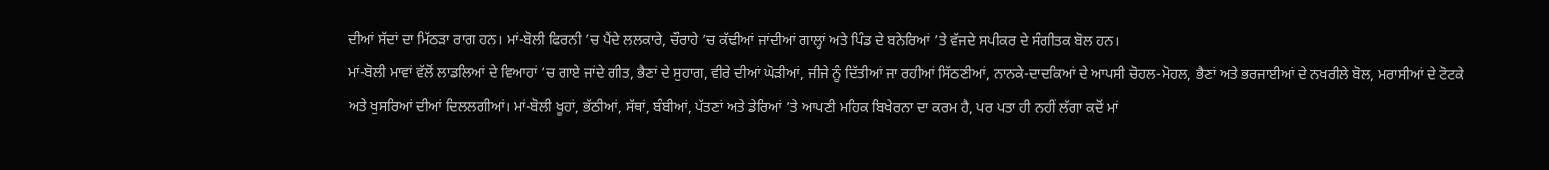ਦੀਆਂ ਸੱਦਾਂ ਦਾ ਮਿੱਠੜਾ ਰਾਗ ਹਨ। ਮਾਂ-ਬੋਲੀ ਫਿਰਨੀ ’ਚ ਪੈਂਦੇ ਲਲਕਾਰੇ, ਚੌਰਾਹੇ ’ਚ ਕੱਢੀਆਂ ਜਾਂਦੀਆਂ ਗਾਲ੍ਹਾਂ ਅਤੇ ਪਿੰਡ ਦੇ ਬਨੇਰਿਆਂ ’ਤੇ ਵੱਜਦੇ ਸਪੀਕਰ ਦੇ ਸੰਗੀਤਕ ਬੋਲ ਹਨ।
ਮਾਂ-ਬੋਲੀ ਮਾਵਾਂ ਵੱਲੋਂ ਲਾਡਲਿਆਂ ਦੇ ਵਿਆਹਾਂ ’ਚ ਗਾਏ ਜਾਂਦੇ ਗੀਤ, ਭੈਣਾਂ ਦੇ ਸੁਹਾਗ, ਵੀਰੇ ਦੀਆਂ ਘੋੜੀਆਂ, ਜੀਜੇ ਨੂੰ ਦਿੱਤੀਆਂ ਜਾ ਰਹੀਆਂ ਸਿੱਠਣੀਆਂ, ਨਾਨਕੇ-ਦਾਦਕਿਆਂ ਦੇ ਆਪਸੀ ਚੋਹਲ-ਮੋਹਲ, ਭੈਣਾਂ ਅਤੇ ਭਰਜਾਈਆਂ ਦੇ ਨਖਰੀਲੇ ਬੋਲ, ਮਰਾਸੀਆਂ ਦੇ ਟੋਟਕੇ ਅਤੇ ਖੁਸਰਿਆਂ ਦੀਆਂ ਦਿਲਲਗੀਆਂ। ਮਾਂ-ਬੋਲੀ ਖੂਹਾਂ, ਭੱਠੀਆਂ, ਸੱਥਾਂ, ਬੰਬੀਆਂ, ਪੱਤਣਾਂ ਅਤੇ ਡੇਰਿਆਂ ’ਤੇ ਆਪਣੀ ਮਹਿਕ ਬਿਖੇਰਨਾ ਦਾ ਕਰਮ ਹੈ, ਪਰ ਪਤਾ ਹੀ ਨਹੀਂ ਲੱਗਾ ਕਦੋਂ ਮਾਂ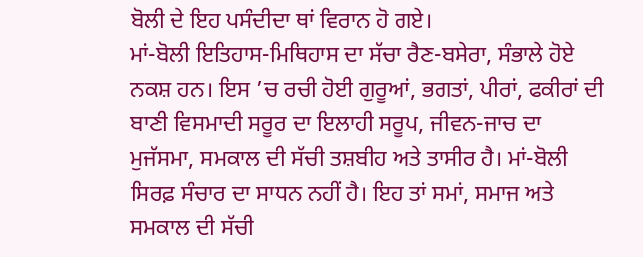ਬੋਲੀ ਦੇ ਇਹ ਪਸੰਦੀਦਾ ਥਾਂ ਵਿਰਾਨ ਹੋ ਗਏ।
ਮਾਂ-ਬੋਲੀ ਇਤਿਹਾਸ-ਮਿਥਿਹਾਸ ਦਾ ਸੱਚਾ ਰੈਣ-ਬਸੇਰਾ, ਸੰਭਾਲੇ ਹੋਏ ਨਕਸ਼ ਹਨ। ਇਸ ’ਚ ਰਚੀ ਹੋਈ ਗੁਰੂਆਂ, ਭਗਤਾਂ, ਪੀਰਾਂ, ਫਕੀਰਾਂ ਦੀ ਬਾਣੀ ਵਿਸਮਾਦੀ ਸਰੂਰ ਦਾ ਇਲਾਹੀ ਸਰੂਪ, ਜੀਵਨ-ਜਾਚ ਦਾ ਮੁਜੱਸਮਾ, ਸਮਕਾਲ ਦੀ ਸੱਚੀ ਤਸ਼ਬੀਹ ਅਤੇ ਤਾਸੀਰ ਹੈ। ਮਾਂ-ਬੋਲੀ ਸਿਰਫ਼ ਸੰਚਾਰ ਦਾ ਸਾਧਨ ਨਹੀਂ ਹੈ। ਇਹ ਤਾਂ ਸਮਾਂ, ਸਮਾਜ ਅਤੇ ਸਮਕਾਲ ਦੀ ਸੱਚੀ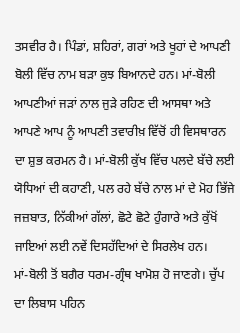ਤਸਵੀਰ ਹੈ। ਪਿੰਡਾਂ, ਸ਼ਹਿਰਾਂ, ਗਰਾਂ ਅਤੇ ਖੂਹਾਂ ਦੇ ਆਪਣੀ ਬੋਲੀ ਵਿੱਚ ਨਾਮ ਬੜਾ ਕੁਝ ਬਿਆਨਦੇ ਹਨ। ਮਾਂ-ਬੋਲੀ ਆਪਣੀਆਂ ਜੜਾਂ ਨਾਲ ਜੁੜੇ ਰਹਿਣ ਦੀ ਆਸਥਾ ਅਤੇ ਆਪਣੇ ਆਪ ਨੂੰ ਆਪਣੀ ਤਵਾਰੀਖ਼ ਵਿੱਚੋਂ ਹੀ ਵਿਸਥਾਰਨ ਦਾ ਸ਼ੁਭ ਕਰਮਨ ਹੈ। ਮਾਂ-ਬੋਲੀ ਕੁੱਖ ਵਿੱਚ ਪਲਦੇ ਬੱਚੇ ਲਈ ਯੋਧਿਆਂ ਦੀ ਕਹਾਣੀ, ਪਲ ਰਹੇ ਬੱਚੇ ਨਾਲ ਮਾਂ ਦੇ ਮੋਹ ਭਿੱਜੇ ਜਜ਼ਬਾਤ, ਨਿੱਕੀਆਂ ਗੱਲਾਂ, ਛੋਟੇ ਛੋਟੇ ਹੁੰਗਾਰੇ ਅਤੇ ਕੁੱਖੋਂ ਜਾਇਆਂ ਲਈ ਨਵੇਂ ਦਿਸਹੱਦਿਆਂ ਦੇ ਸਿਰਲੇਖ ਹਨ।
ਮਾਂ-ਬੋਲੀ ਤੋਂ ਬਗੈਰ ਧਰਮ-ਗ੍ਰੰਥ ਖਾਮੋਸ਼ ਹੋ ਜਾਣਗੇ। ਚੁੱਪ ਦਾ ਲਿਬਾਸ ਪਹਿਨ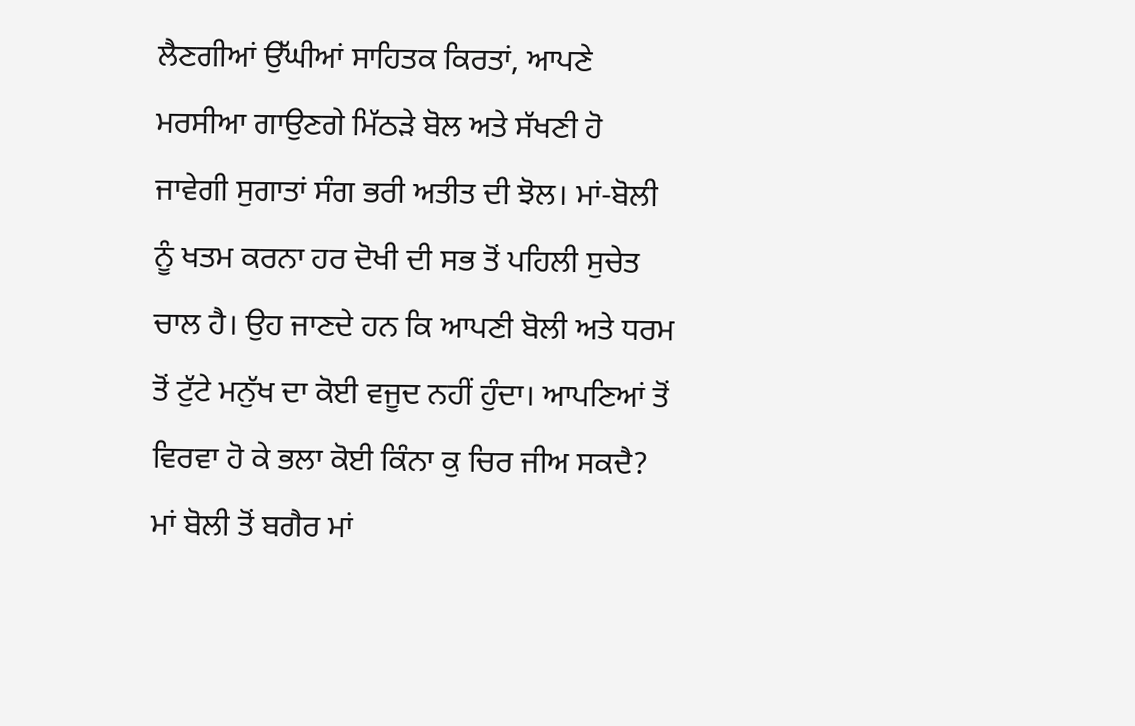ਲੈਣਗੀਆਂ ਉੱਘੀਆਂ ਸਾਹਿਤਕ ਕਿਰਤਾਂ, ਆਪਣੇ ਮਰਸੀਆ ਗਾਉਣਗੇ ਮਿੱਠੜੇ ਬੋਲ ਅਤੇ ਸੱਖਣੀ ਹੋ ਜਾਵੇਗੀ ਸੁਗਾਤਾਂ ਸੰਗ ਭਰੀ ਅਤੀਤ ਦੀ ਝੋਲ। ਮਾਂ-ਬੋਲੀ ਨੂੰ ਖਤਮ ਕਰਨਾ ਹਰ ਦੋਖੀ ਦੀ ਸਭ ਤੋਂ ਪਹਿਲੀ ਸੁਚੇਤ ਚਾਲ ਹੈ। ਉਹ ਜਾਣਦੇ ਹਨ ਕਿ ਆਪਣੀ ਬੋਲੀ ਅਤੇ ਧਰਮ ਤੋਂ ਟੁੱਟੇ ਮਨੁੱਖ ਦਾ ਕੋਈ ਵਜੂਦ ਨਹੀਂ ਹੁੰਦਾ। ਆਪਣਿਆਂ ਤੋਂ ਵਿਰਵਾ ਹੋ ਕੇ ਭਲਾ ਕੋਈ ਕਿੰਨਾ ਕੁ ਚਿਰ ਜੀਅ ਸਕਦੈ? ਮਾਂ ਬੋਲੀ ਤੋਂ ਬਗੈਰ ਮਾਂ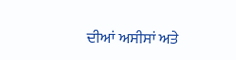ਦੀਆਂ ਅਸੀਸਾਂ ਅਤੇ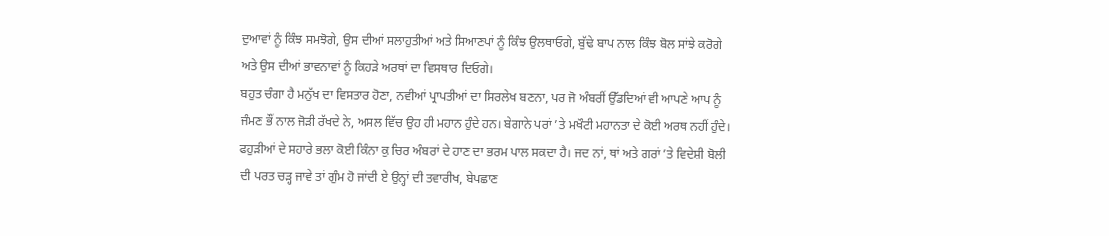ਦੁਆਵਾਂ ਨੂੰ ਕਿੰਝ ਸਮਝੋਗੇ, ਉਸ ਦੀਆਂ ਸਲਾਹੁਤੀਆਂ ਅਤੇ ਸਿਆਣਪਾਂ ਨੂੰ ਕਿੰਝ ਉਲਥਾਓਗੇ, ਬੁੱਢੇ ਬਾਪ ਨਾਲ ਕਿੰਝ ਬੋਲ ਸਾਂਝੇ ਕਰੋਗੇ ਅਤੇ ਉਸ ਦੀਆਂ ਭਾਵਨਾਵਾਂ ਨੂੰ ਕਿਹੜੇ ਅਰਥਾਂ ਦਾ ਵਿਸਥਾਰ ਦਿਓਗੇ।
ਬਹੁਤ ਚੰਗਾ ਹੈ ਮਨੁੱਖ ਦਾ ਵਿਸਤਾਰ ਹੋਣਾ, ਨਵੀਆਂ ਪ੍ਰਾਪਤੀਆਂ ਦਾ ਸਿਰਲੇਖ ਬਣਨਾ, ਪਰ ਜੋ ਅੰਬਰੀਂ ਉੱਡਦਿਆਂ ਵੀ ਆਪਣੇ ਆਪ ਨੂੰ ਜੰਮਣ ਭੌਂ ਨਾਲ ਜੋੜੀ ਰੱਖਦੇ ਨੇ, ਅਸਲ ਵਿੱਚ ਉਹ ਹੀ ਮਹਾਨ ਹੁੰਦੇ ਹਨ। ਬੇਗਾਨੇ ਪਰਾਂ ’ਤੇ ਮਖੌਟੀ ਮਹਾਨਤਾ ਦੇ ਕੋਈ ਅਰਥ ਨਹੀਂ ਹੁੰਦੇ। ਫਹੁੜੀਆਂ ਦੇ ਸਹਾਰੇ ਭਲਾ ਕੋਈ ਕਿੰਨਾ ਕੁ ਚਿਰ ਅੰਬਰਾਂ ਦੇ ਹਾਣ ਦਾ ਭਰਮ ਪਾਲ ਸਕਦਾ ਹੈ। ਜਦ ਨਾਂ, ਥਾਂ ਅਤੇ ਗਰਾਂ ’ਤੇ ਵਿਦੇਸ਼ੀ ਬੋਲੀ ਦੀ ਪਰਤ ਚੜ੍ਹ ਜਾਵੇ ਤਾਂ ਗੁੰਮ ਹੋ ਜਾਂਦੀ ਏ ਉਨ੍ਹਾਂ ਦੀ ਤਵਾਰੀਖ, ਬੇਪਛਾਣ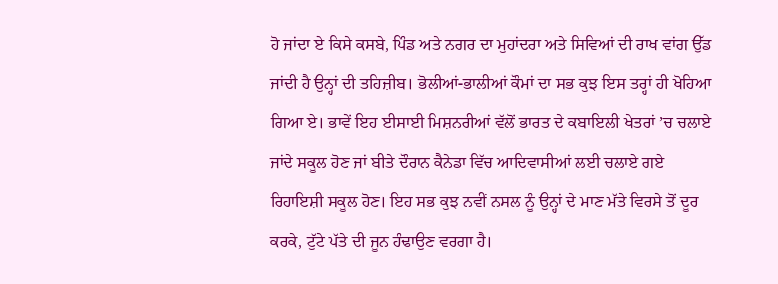ਹੋ ਜਾਂਦਾ ਏ ਕਿਸੇ ਕਸਬੇ, ਪਿੰਡ ਅਤੇ ਨਗਰ ਦਾ ਮੁਹਾਂਦਰਾ ਅਤੇ ਸਿਵਿਆਂ ਦੀ ਰਾਖ ਵਾਂਗ ਉੱਡ ਜਾਂਦੀ ਹੈ ਉਨ੍ਹਾਂ ਦੀ ਤਹਿਜ਼ੀਬ। ਭੋਲੀਆਂ-ਭਾਲੀਆਂ ਕੌਮਾਂ ਦਾ ਸਭ ਕੁਝ ਇਸ ਤਰ੍ਹਾਂ ਹੀ ਖੋਹਿਆ ਗਿਆ ਏ। ਭਾਵੇਂ ਇਹ ਈਸਾਈ ਮਿਸ਼ਨਰੀਆਂ ਵੱਲੋਂ ਭਾਰਤ ਦੇ ਕਬਾਇਲੀ ਖੇਤਰਾਂ ’ਚ ਚਲਾਏ ਜਾਂਦੇ ਸਕੂਲ ਹੋਣ ਜਾਂ ਬੀਤੇ ਦੌਰਾਨ ਕੈਨੇਡਾ ਵਿੱਚ ਆਦਿਵਾਸੀਆਂ ਲਈ ਚਲਾਏ ਗਏ ਰਿਹਾਇਸ਼ੀ ਸਕੂਲ ਹੋਣ। ਇਹ ਸਭ ਕੁਝ ਨਵੀਂ ਨਸਲ ਨੂੰ ਉਨ੍ਹਾਂ ਦੇ ਮਾਣ ਮੱਤੇ ਵਿਰਸੇ ਤੋਂ ਦੂਰ ਕਰਕੇ, ਟੁੱਟੇ ਪੱਤੇ ਦੀ ਜੂਨ ਹੰਢਾਉਣ ਵਰਗਾ ਹੈ।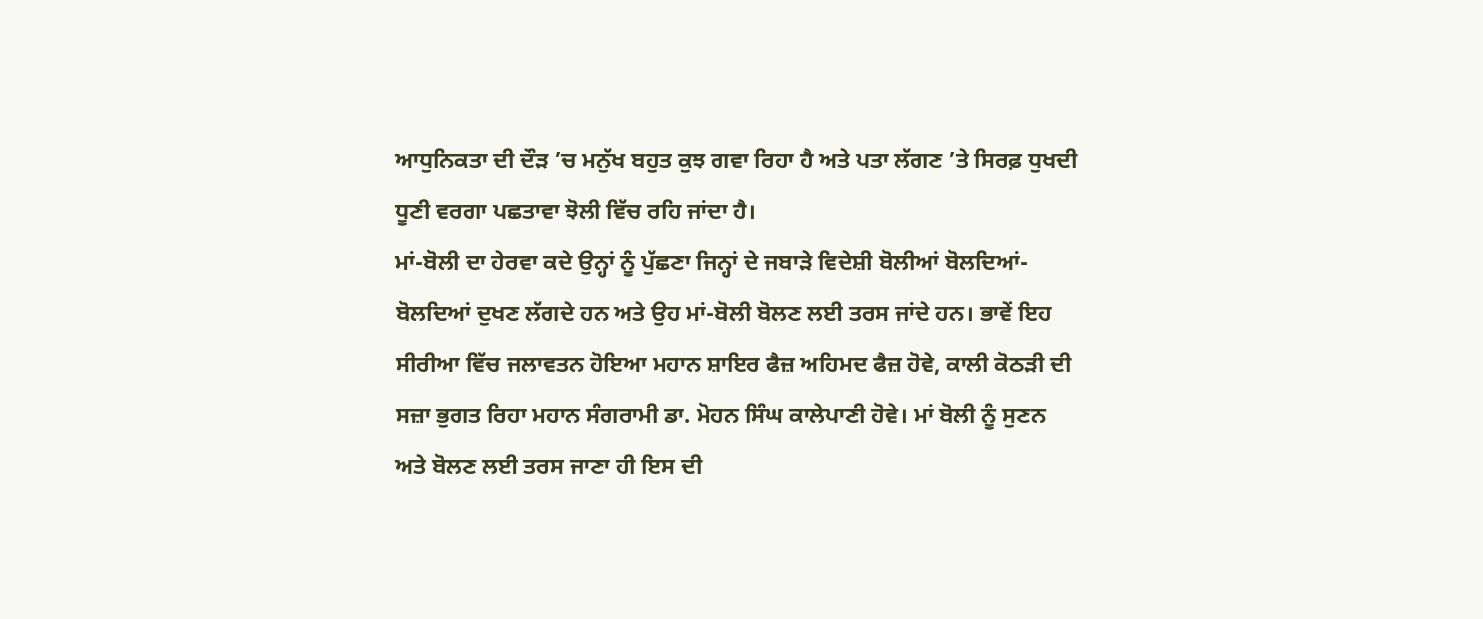ਆਧੁਨਿਕਤਾ ਦੀ ਦੌੜ ’ਚ ਮਨੁੱਖ ਬਹੁਤ ਕੁਝ ਗਵਾ ਰਿਹਾ ਹੈ ਅਤੇ ਪਤਾ ਲੱਗਣ ’ਤੇ ਸਿਰਫ਼ ਧੁਖਦੀ ਧੂਣੀ ਵਰਗਾ ਪਛਤਾਵਾ ਝੋਲੀ ਵਿੱਚ ਰਹਿ ਜਾਂਦਾ ਹੈ।
ਮਾਂ-ਬੋਲੀ ਦਾ ਹੇਰਵਾ ਕਦੇ ਉਨ੍ਹਾਂ ਨੂੰ ਪੁੱਛਣਾ ਜਿਨ੍ਹਾਂ ਦੇ ਜਬਾੜੇ ਵਿਦੇਸ਼ੀ ਬੋਲੀਆਂ ਬੋਲਦਿਆਂ-ਬੋਲਦਿਆਂ ਦੁਖਣ ਲੱਗਦੇ ਹਨ ਅਤੇ ਉਹ ਮਾਂ-ਬੋਲੀ ਬੋਲਣ ਲਈ ਤਰਸ ਜਾਂਦੇ ਹਨ। ਭਾਵੇਂ ਇਹ ਸੀਰੀਆ ਵਿੱਚ ਜਲਾਵਤਨ ਹੋਇਆ ਮਹਾਨ ਸ਼ਾਇਰ ਫੈਜ਼ ਅਹਿਮਦ ਫੈਜ਼ ਹੋਵੇ, ਕਾਲੀ ਕੋਠੜੀ ਦੀ ਸਜ਼ਾ ਭੁਗਤ ਰਿਹਾ ਮਹਾਨ ਸੰਗਰਾਮੀ ਡਾ. ਮੋਹਨ ਸਿੰਘ ਕਾਲੇਪਾਣੀ ਹੋਵੇ। ਮਾਂ ਬੋਲੀ ਨੂੰ ਸੁਣਨ ਅਤੇ ਬੋਲਣ ਲਈ ਤਰਸ ਜਾਣਾ ਹੀ ਇਸ ਦੀ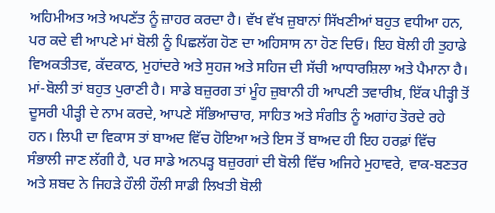ਅਹਿਮੀਅਤ ਅਤੇ ਅਪਣੱਤ ਨੂੰ ਜ਼ਾਹਰ ਕਰਦਾ ਹੈ। ਵੱਖ ਵੱਖ ਜ਼ੁਬਾਨਾਂ ਸਿੱਖਣੀਆਂ ਬਹੁਤ ਵਧੀਆ ਹਨ, ਪਰ ਕਦੇ ਵੀ ਆਪਣੇ ਮਾਂ ਬੋਲੀ ਨੂੰ ਪਿਛਲੱਗ ਹੋਣ ਦਾ ਅਹਿਸਾਸ ਨਾ ਹੋਣ ਦਿਓ। ਇਹ ਬੋਲੀ ਹੀ ਤੁਹਾਡੇ ਵਿਅਕਤੀਤਵ, ਕੱਦਕਾਠ, ਮੁਹਾਂਦਰੇ ਅਤੇ ਸੁਹਜ ਅਤੇ ਸਹਿਜ ਦੀ ਸੱਚੀ ਆਧਾਰਸ਼ਿਲਾ ਅਤੇ ਪੈਮਾਨਾ ਹੈ।
ਮਾਂ-ਬੋਲੀ ਤਾਂ ਬਹੁਤ ਪੁਰਾਣੀ ਹੈ। ਸਾਡੇ ਬਜ਼ੁਰਗ ਤਾਂ ਮੂੰਹ ਜ਼ੁਬਾਨੀ ਹੀ ਆਪਣੀ ਤਵਾਰੀਖ਼, ਇੱਕ ਪੀੜ੍ਹੀ ਤੋਂ ਦੂਸਰੀ ਪੀੜ੍ਹੀ ਦੇ ਨਾਮ ਕਰਦੇ, ਆਪਣੇ ਸੱਭਿਆਚਾਰ, ਸਾਹਿਤ ਅਤੇ ਸੰਗੀਤ ਨੂੰ ਅਗਾਂਹ ਤੋਰਦੇ ਰਹੇ ਹਨ। ਲਿਪੀ ਦਾ ਵਿਕਾਸ ਤਾਂ ਬਾਅਦ ਵਿੱਚ ਹੋਇਆ ਅਤੇ ਇਸ ਤੋਂ ਬਾਅਦ ਹੀ ਇਹ ਹਰਫ਼ਾਂ ਵਿੱਚ ਸੰਭਾਲੀ ਜਾਣ ਲੱਗੀ ਹੈ, ਪਰ ਸਾਡੇ ਅਨਪੜ੍ਹ ਬਜ਼ੁਰਗਾਂ ਦੀ ਬੋਲੀ ਵਿੱਚ ਅਜਿਹੇ ਮੁਹਾਵਰੇ, ਵਾਕ-ਬਣਤਰ ਅਤੇ ਸ਼ਬਦ ਨੇ ਜਿਹੜੇ ਹੌਲੀ ਹੌਲੀ ਸਾਡੀ ਲਿਖਤੀ ਬੋਲੀ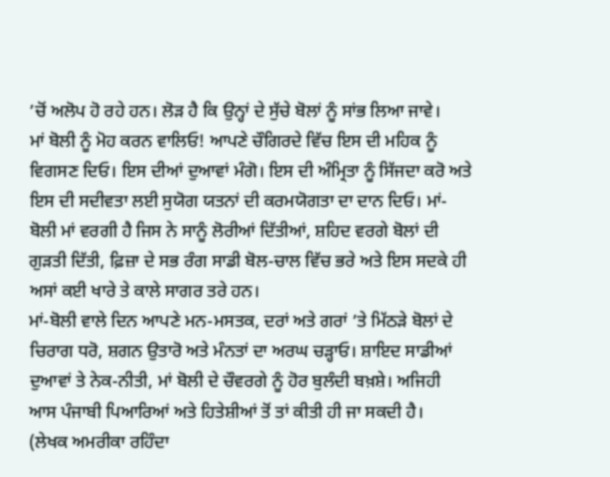’ਚੋਂ ਅਲੋਪ ਹੋ ਰਹੇ ਹਨ। ਲੋੜ ਹੈ ਕਿ ਉਨ੍ਹਾਂ ਦੇ ਸੁੱਚੇ ਬੋਲਾਂ ਨੂੰ ਸਾਂਭ ਲਿਆ ਜਾਵੇ।
ਮਾਂ ਬੋਲੀ ਨੂੰ ਮੋਹ ਕਰਨ ਵਾਲਿਓ! ਆਪਣੇ ਚੌਗਿਰਦੇ ਵਿੱਚ ਇਸ ਦੀ ਮਹਿਕ ਨੂੰ ਵਿਗਸਣ ਦਿਓ। ਇਸ ਦੀਆਂ ਦੁਆਵਾਂ ਮੰਗੋ। ਇਸ ਦੀ ਅੰਮ੍ਰਿਤਾ ਨੂੰ ਸਿੱਜਦਾ ਕਰੋ ਅਤੇ ਇਸ ਦੀ ਸਦੀਵਤਾ ਲਈ ਸੁਯੋਗ ਯਤਨਾਂ ਦੀ ਕਰਮਯੋਗਤਾ ਦਾ ਦਾਨ ਦਿਓ। ਮਾਂ-ਬੋਲੀ ਮਾਂ ਵਰਗੀ ਹੈ ਜਿਸ ਨੇ ਸਾਨੂੰ ਲੋਰੀਆਂ ਦਿੱਤੀਆਂ, ਸ਼ਹਿਦ ਵਰਗੇ ਬੋਲਾਂ ਦੀ ਗੁੜਤੀ ਦਿੱਤੀ, ਫ਼ਿਜ਼ਾ ਦੇ ਸਭ ਰੰਗ ਸਾਡੀ ਬੋਲ-ਚਾਲ ਵਿੱਚ ਭਰੇ ਅਤੇ ਇਸ ਸਦਕੇ ਹੀ ਅਸਾਂ ਕਈ ਖਾਰੇ ਤੇ ਕਾਲੇ ਸਾਗਰ ਤਰੇ ਹਨ।
ਮਾਂ-ਬੋਲੀ ਵਾਲੇ ਦਿਨ ਆਪਣੇ ਮਨ-ਮਸਤਕ, ਦਰਾਂ ਅਤੇ ਗਰਾਂ ’ਤੇ ਮਿੱਠੜੇ ਬੋਲਾਂ ਦੇ ਚਿਰਾਗ ਧਰੋ, ਸ਼ਗਨ ਉਤਾਰੋ ਅਤੇ ਮੰਨਤਾਂ ਦਾ ਅਰਘ ਚੜ੍ਹਾਓ। ਸ਼ਾਇਦ ਸਾਡੀਆਂ ਦੁਆਵਾਂ ਤੇ ਨੇਕ-ਨੀਤੀ, ਮਾਂ ਬੋਲੀ ਦੇ ਚੌਵਰਗੇ ਨੂੰ ਹੋਰ ਬੁਲੰਦੀ ਬਖ਼ਸ਼ੇ। ਅਜਿਹੀ ਆਸ ਪੰਜਾਬੀ ਪਿਆਰਿਆਂ ਅਤੇ ਹਿਤੇਸ਼ੀਆਂ ਤੋਂ ਤਾਂ ਕੀਤੀ ਹੀ ਜਾ ਸਕਦੀ ਹੈ।
(ਲੇਖਕ ਅਮਰੀਕਾ ਰਹਿੰਦਾ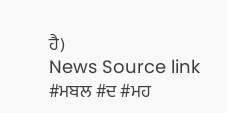ਹੈ)
News Source link
#ਮਬਲ #ਦ #ਮਹ